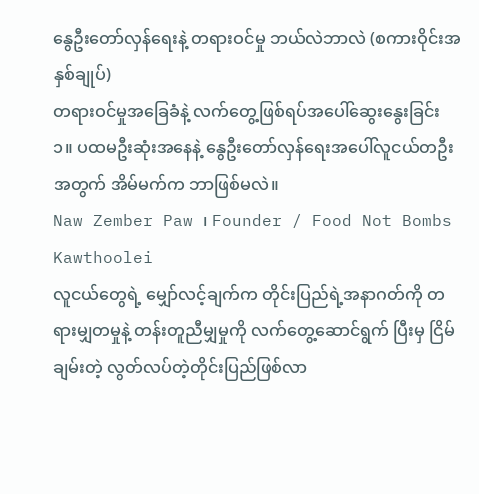နွေဦးတော်လှန်ရေးနဲ့ တရားဝင်မှု ဘယ်လဲဘာလဲ (စကားဝိုင်းအနှစ်ချုပ်)
တရားဝင်မှုအခြေခံနဲ့ လက်တွေ့ဖြစ်ရပ်အပေါ်ဆွေးနွေးခြင်း
၁။ ပထမဦးဆုံးအနေနဲ့ နွေဦးတော်လှန်ရေးအပေါ်လူငယ်တဦးအတွက် အိမ်မက်က ဘာဖြစ်မလဲ။
Naw Zember Paw ၊ Founder / Food Not Bombs Kawthoolei
လူငယ်တွေရဲ့ မျှော်လင့်ချက်က တိုင်းပြည်ရဲ့အနာဂတ်ကို တရားမျှတမှုနဲ့ တန်းတူညီမျှမှုကို လက်တွေ့ဆောင်ရွက် ပြီးမှ ငြိမ်ချမ်းတဲ့ လွတ်လပ်တဲ့တိုင်းပြည်ဖြစ်လာ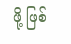ဖို့ ဖြစ်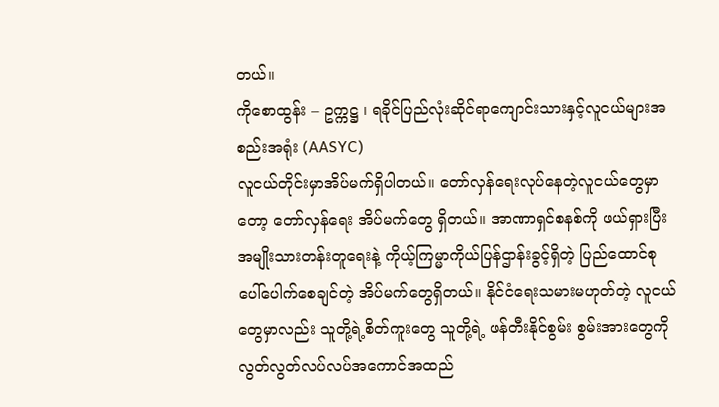တယ်။
ကိုစောထွန်း – ဥက္ကဋ္ဌ ၊ ရခိုင်ပြည်လုံးဆိုင်ရာကျောင်းသားနှင့်လူငယ်များအစည်းအရုံး (AASYC)
လူငယ်တိုင်းမှာအိပ်မက်ရှိပါတယ်။ တော်လှန်ရေးလုပ်နေတဲ့လူငယ်တွေမှာတော့ တော်လှန်ရေး အိပ်မက်တွေ ရှိတယ်။ အာဏာရှင်စနစ်ကို ဖယ်ရှားပြီး အမျိုးသားတန်းတူရေးနဲ့ ကိုယ့်ကြမ္မာကိုယ်ပြန်ဌာန်းခွင့်ရှိတဲ့ ပြည်ထောင်စု ပေါ်ပေါက်စေချင်တဲ့ အိပ်မက်တွေရှိတယ်။ နိုင်ငံရေးသမားမဟုတ်တဲ့ လူငယ်တွေမှာလည်း သူတို့ရဲ့စိတ်ကူးတွေ သူတို့ရဲ့ ဖန်တီးနိုင်စွမ်း စွမ်းအားတွေကို လွတ်လွတ်လပ်လပ်အကောင်အထည်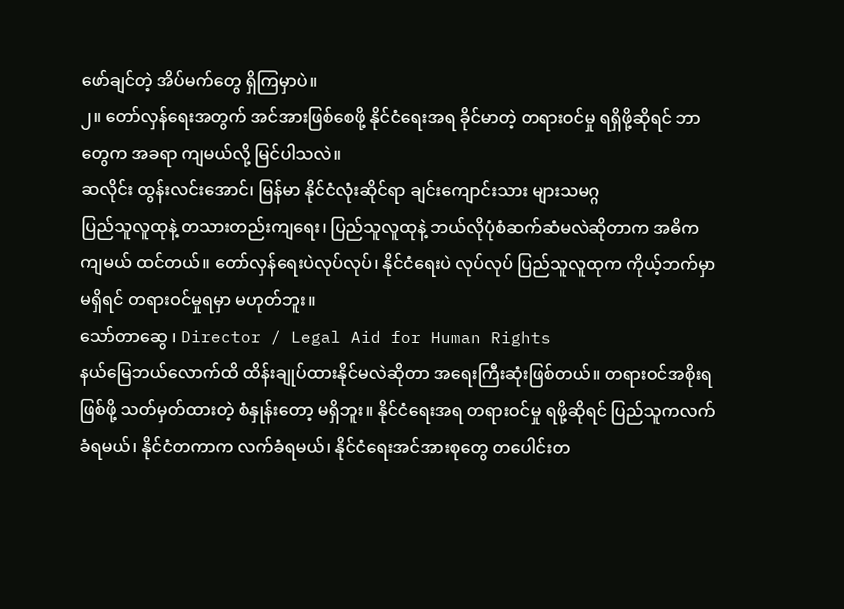ဖော်ချင်တဲ့ အိပ်မက်တွေ ရှိကြမှာပဲ။
၂။ တော်လှန်ရေးအတွက် အင်အားဖြစ်စေဖို့ နိုင်ငံရေးအရ ခိုင်မာတဲ့ တရားဝင်မှု ရရှိဖို့ဆိုရင် ဘာတွေက အခရာ ကျမယ်လို့ မြင်ပါသလဲ။
ဆလိုင်း ထွန်းလင်းအောင်၊ မြန်မာ နိုင်ငံလုံးဆိုင်ရာ ချင်းကျောင်းသား များသမဂ္ဂ
ပြည်သူလူထုနဲ့ တသားတည်းကျရေး၊ ပြည်သူလူထုနဲ့ ဘယ်လိုပုံစံဆက်ဆံမလဲဆိုတာက အဓိက ကျမယ် ထင်တယ်။ တော်လှန်ရေးပဲလုပ်လုပ်၊ နိုင်ငံရေးပဲ လုပ်လုပ် ပြည်သူလူထုက ကိုယ့်ဘက်မှာ မရှိရင် တရားဝင်မှုရမှာ မဟုတ်ဘူး။
သော်တာဆွေ ၊ Director / Legal Aid for Human Rights
နယ်မြေဘယ်လောက်ထိ ထိန်းချုပ်ထားနိုင်မလဲဆိုတာ အရေးကြီးဆုံးဖြစ်တယ်။ တရားဝင်အစိုးရ ဖြစ်ဖို့ သတ်မှတ်ထားတဲ့ စံနှုန်းတော့ မရှိဘူး။ နိုင်ငံရေးအရ တရားဝင်မှု ရဖို့ဆိုရင် ပြည်သူကလက်ခံရမယ်၊ နိုင်ငံတကာက လက်ခံရမယ်၊ နိုင်ငံရေးအင်အားစုတွေ တပေါင်းတ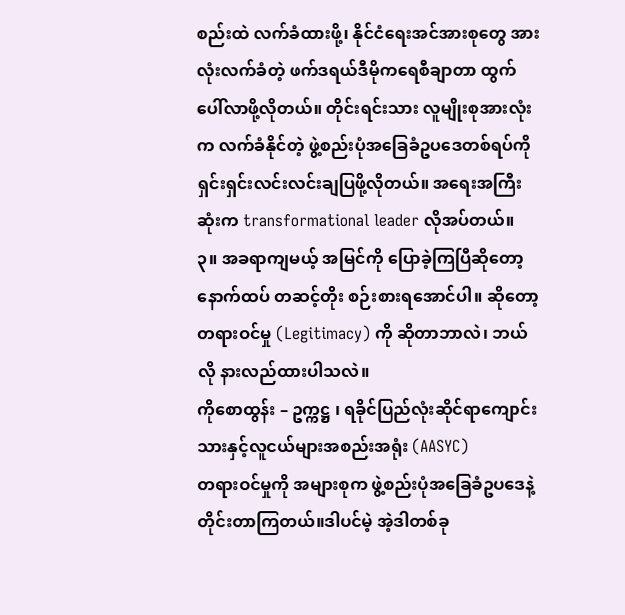စည်းထဲ လက်ခံထားဖို့၊ နိုင်ငံရေးအင်အားစုတွေ အားလုံးလက်ခံတဲ့ ဖက်ဒရယ်ဒီမိုကရေစီချာတာ ထွက်ပေါ်လာဖို့လိုတယ်။ တိုင်းရင်းသား လူမျိုးစုအားလုံးက လက်ခံနိုင်တဲ့ ဖွဲ့စည်းပုံအခြေခံဥပဒေတစ်ရပ်ကို ရှင်းရှင်းလင်းလင်းချပြဖို့လိုတယ်။ အရေးအကြီးဆုံးက transformational leader လိုအပ်တယ်။
၃။ အခရာကျမယ့် အမြင်ကို ပြောခဲ့ကြပြီဆိုတော့ နောက်ထပ် တဆင့်တိုး စဉ်းစားရအောင်ပါ။ ဆိုတော့ တရားဝင်မှု (Legitimacy) ကို ဆိုတာဘာလဲ၊ ဘယ်လို နားလည်ထားပါသလဲ။
ကိုစောထွန်း – ဥက္ကဋ္ဌ ၊ ရခိုင်ပြည်လုံးဆိုင်ရာကျောင်းသားနှင့်လူငယ်များအစည်းအရုံး (AASYC)
တရားဝင်မှုကို အများစုက ဖွဲ့စည်းပုံအခြေခံဥပဒေနဲ့တိုင်းတာကြတယ်။ဒါပင်မဲ့ အဲ့ဒါတစ်ခု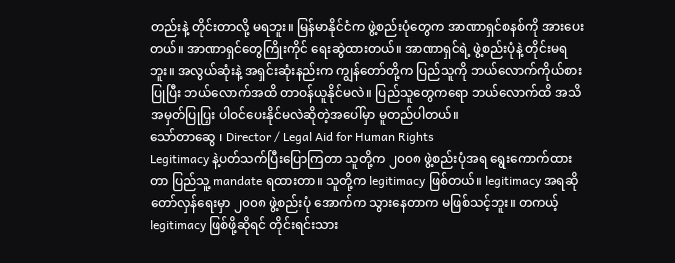တည်းနဲ့ တိုင်းတာလို့ မရဘူး။ မြန်မာနိုင်ငံက ဖွဲ့စည်းပုံတွေက အာဏာရှင်စနစ်ကို အားပေးတယ်။ အာဏာရှင်တွေကြိုးကိုင် ရေးဆွဲထားတယ်။ အာဏာရှင်ရဲ့ ဖွဲ့စည်းပုံနဲ့ တိုင်းမရဘူး။ အလွယ်ဆုံးနဲ့ အရှင်းဆုံးနည်းက ကျွန်တော်တို့က ပြည်သူကို ဘယ်လောက်ကိုယ်စားပြုပြီး ဘယ်လောက်အထိ တာဝန်ယူနိုင်မလဲ။ ပြည်သူတွေကရော ဘယ်လောက်ထိ အသိအမှတ်ပြုပြှး ပါဝင်ပေးနိုင်မလဲဆိုတဲ့အပေါ်မှာ မူတည်ပါတယ်။
သော်တာဆွေ ၊ Director / Legal Aid for Human Rights
Legitimacy နဲ့ပတ်သက်ပြီးပြောကြတာ သူတို့က ၂၀၀၈ ဖွဲ့စည်းပုံအရ ရွေးကောက်ထားတာ ပြည်သူ့ mandate ရထားတာ။ သူတို့က legitimacy ဖြစ်တယ်။ legitimacy အရဆို တော်လှန်ရေးမှာ ၂၀၀၈ ဖွဲ့စည်းပုံ အောက်က သွားနေတာက မဖြစ်သင့်ဘူး။ တကယ့် legitimacy ဖြစ်ဖို့ဆိုရင် တိုင်းရင်းသား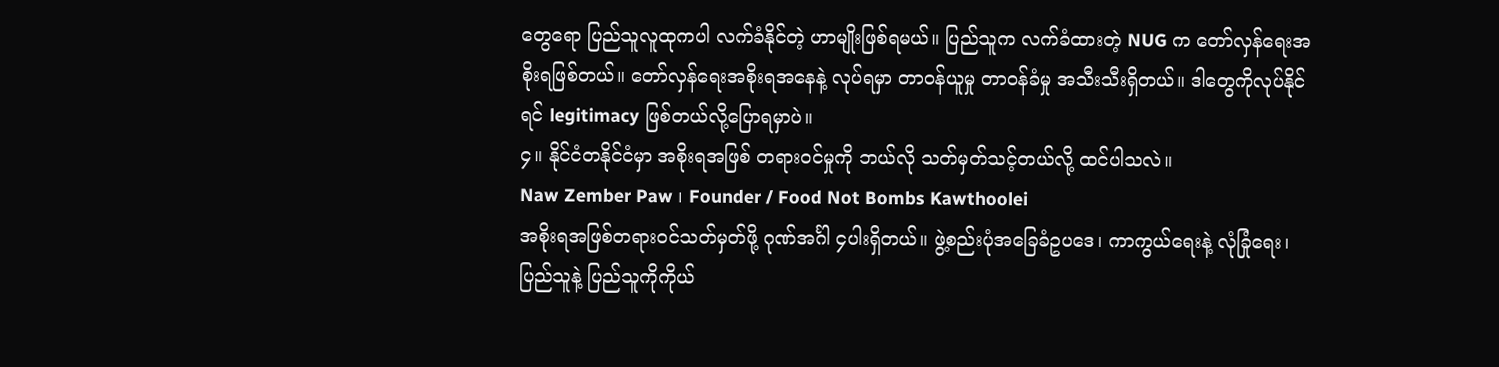တွေရော ပြည်သူလူထုကပါ လက်ခံနိုင်တဲ့ ဟာမျိုးဖြစ်ရမယ်။ ပြည်သူက လက်ခံထားတဲ့ NUG က တော်လှန်ရေးအစိုးရဖြစ်တယ်။ တော်လှန်ရေးအစိုးရအနေနဲ့ လုပ်ရမှာ တာဝန်ယူမှု တာဝန်ခံမှု အသီးသီးရှိတယ်။ ဒါတွေကိုလုပ်နိုင်ရင် legitimacy ဖြစ်တယ်လို့ပြောရမှာပဲ။
၄။ နိုင်ငံတနိုင်ငံမှာ အစိုးရအဖြစ် တရားဝင်မှုကို ဘယ်လို သတ်မှတ်သင့်တယ်လို့ ထင်ပါသလဲ။
Naw Zember Paw ၊ Founder / Food Not Bombs Kawthoolei
အစိုးရအဖြစ်တရားဝင်သတ်မှတ်ဖို့ ဂုဏ်အင်္ဂါ ၄ပါးရှိတယ်။ ဖွဲ့စည်းပုံအခြေခံဥပဒေ၊ ကာကွယ်ရေးနဲ့ လုံခြုံရေး၊ ပြည်သူနဲ့ ပြည်သူကိုကိုယ်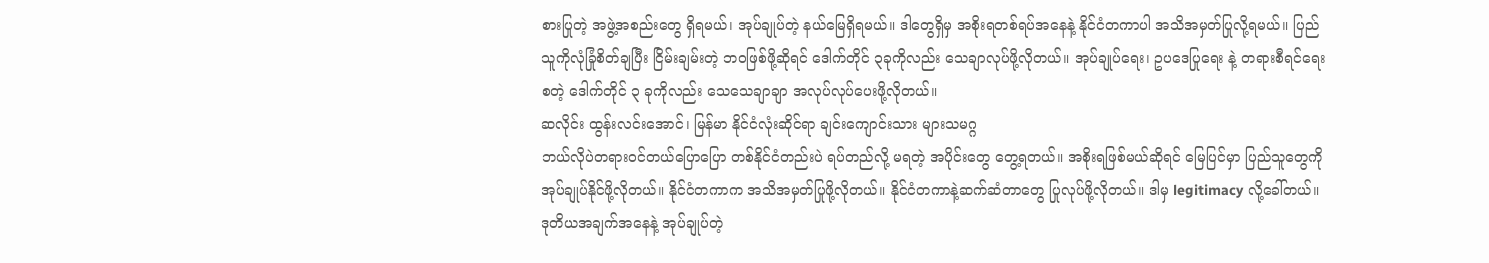စားပြုတဲ့ အဖွဲ့အစည်းတွေ ရှိရမယ်၊ အုပ်ချုပ်တဲ့ နယ်မြေရှိရမယ်။ ဒါတွေရှိမှ အစိုးရတစ်ရပ်အနေနဲ့ နိုင်ငံတကာပါ အသိအမှတ်ပြုလို့ရမယ်။ ပြည်သူကိုလုံခြုံစိတ်ချပြီး ငြိမ်းချမ်းတဲ့ ဘဝဖြစ်ဖို့ဆိုရင် ဒေါက်တိုင် ၃ခုကိုလည်း သေချာလုပ်ဖို့လိုတယ်။ အုပ်ချုပ်ရေး၊ ဥပဒေပြုရေး နဲ့ တရားစီရင်ရေး စတဲ့ ဒေါက်တိုင် ၃ ခုကိုလည်း သေသေချာချာ အလုပ်လုပ်ပေးဖို့လိုတယ်။
ဆလိုင်း ထွန်းလင်းအောင်၊ မြန်မာ နိုင်ငံလုံးဆိုင်ရာ ချင်းကျောင်းသား များသမဂ္ဂ
ဘယ်လိုပဲတရားဝင်တယ်ပြောပြော တစ်နိုင်ငံတည်းပဲ ရပ်တည်လို့ မရတဲ့ အပိုင်းတွေ တွေ့ရတယ်။ အစိုးရဖြစ်မယ်ဆိုရင် မြေပြင်မှာ ပြည်သူတွေကို အုပ်ချုပ်နိုင်ဖို့လိုတယ်။ နိုင်ငံတကာက အသိအမှတ်ပြုဖို့လိုတယ်။ နိုင်ငံတကာနဲ့ဆက်ဆံတာတွေ ပြုလုပ်ဖို့လိုတယ်။ ဒါမှ legitimacy လို့ခေါ်တယ်။ ဒုတိယအချက်အနေနဲ့ အုပ်ချုပ်တဲ့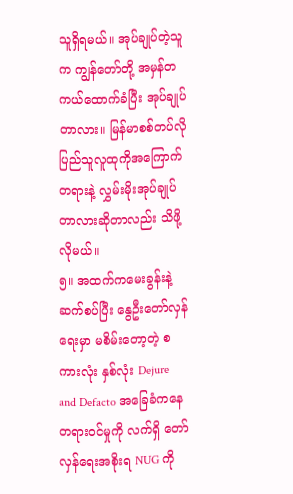သူရှိရမယ်။ အုပ်ချုပ်တဲ့သူက ကျွန်တော်တို့ အမှန်တကယ်ထောက်ခံပြီး အုပ်ချုပ်တာလား။ မြန်မာစစ်တပ်လို ပြည်သူလူထုကိုအကြောက်တရားနဲ့ လွှမ်းမိုးအုပ်ချုပ်တာလားဆိုတာလည်း သိဖို့လိုမယ်။
၅။ အထက်ကမေးခွန်းနဲ့ ဆက်စပ်ပြီး နွေဦးတော်လှန်ရေးမှာ မစိမ်းတော့တဲ့ စကားလုံး နှစ်လုံး Dejure and Defacto အခြေခံကနေ တရားဝင်မှုကို လက်ရှိ တော်လှန်ရေးအစိုးရ NUG ကို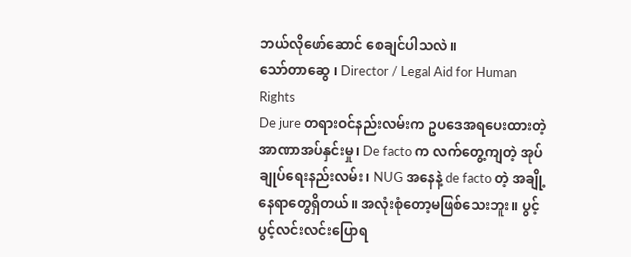ဘယ်လိုဖော်ဆောင် စေချင်ပါသလဲ။
သော်တာဆွေ ၊ Director / Legal Aid for Human Rights
De jure တရားဝင်နည်းလမ်းက ဥပဒေအရပေးထားတဲ့ အာဏာအပ်နှင်းမှု၊ De facto က လက်တွေ့ကျတဲ့ အုပ်ချုပ်ရေးနည်းလမ်း၊ NUG အနေနဲ့ de facto တဲ့ အချို့နေရာတွေရှိတယ်။ အလုံးစုံတော့မဖြစ်သေးဘူး။ ပွင့်ပွင့်လင်းလင်းပြောရ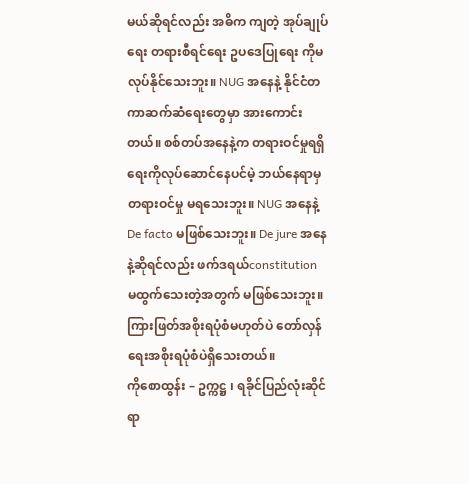မယ်ဆိုရင်လည်း အဓိက ကျတဲ့ အုပ်ချုပ်ရေး တရားစီရင်ရေး ဥပဒေပြုရေး ကိုမလုပ်နိုင်သေးဘူး။ NUG အနေနဲ့ နိုင်ငံတကာဆက်ဆံရေးတွေမှာ အားကောင်းတယ်။ စစ်တပ်အနေနဲ့က တရားဝင်မှုရရှိရေးကိုလုပ်ဆောင်နေပင်မဲ့ ဘယ်နေရာမှ တရားဝင်မှု မရသေးဘူး။ NUG အနေနဲ့ De facto မဖြစ်သေးဘူး။ De jure အနေနဲ့ဆိုရင်လည်း ဖက်ဒရယ်constitution မထွက်သေးတဲ့အတွက် မဖြစ်သေးဘူး။ ကြားဖြတ်အစိုးရပုံစံမဟုတ်ပဲ တော်လှန်ရေးအစိုးရပုံစံပဲရှိသေးတယ်။
ကိုစောထွန်း – ဥက္ကဋ္ဌ ၊ ရခိုင်ပြည်လုံးဆိုင်ရာ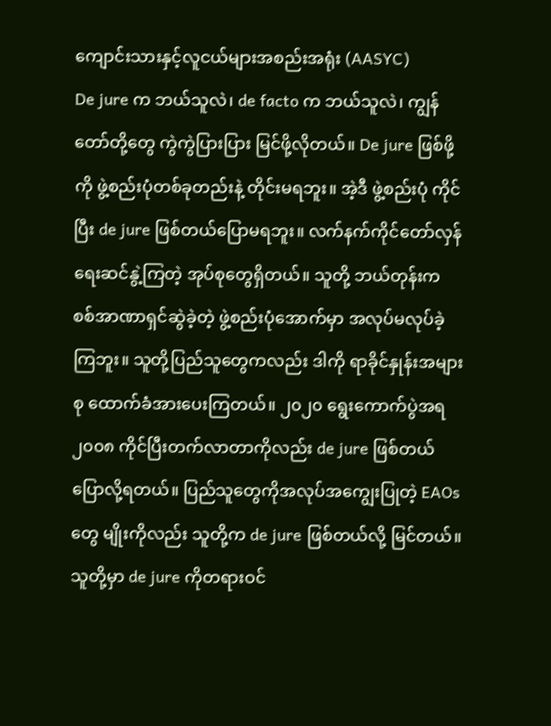ကျောင်းသားနှင့်လူငယ်များအစည်းအရုံး (AASYC)
De jure က ဘယ်သူလဲ၊ de facto က ဘယ်သူလဲ၊ ကျွန်တော်တို့တွေ ကွဲကွဲပြားပြား မြင်ဖို့လိုတယ်။ De jure ဖြစ်ဖို့ကို ဖွဲ့စည်းပုံတစ်ခုတည်းနဲ့ တိုင်းမရဘူး။ အဲ့ဒီ ဖွဲ့စည်းပုံ ကိုင်ပြီး de jure ဖြစ်တယ်ပြောမရဘူး။ လက်နက်ကိုင်တော်လှန်ရေးဆင်နွဲ့ကြတဲ့ အုပ်စုတွေရှိတယ်။ သူတို့ ဘယ်တုန်းက စစ်အာဏာရှင်ဆွဲခဲ့တဲ့ ဖွဲ့စည်းပုံအောက်မှာ အလုပ်မလုပ်ခဲ့ကြဘူး။ သူတို့ပြည်သူတွေကလည်း ဒါကို ရာခိုင်နှုန်းအများစု ထောက်ခံအားပေးကြတယ်။ ၂၀၂၀ ရွေးကောက်ပွဲအရ ၂၀၀၈ ကိုင်ပြီးတက်လာတာကိုလည်း de jure ဖြစ်တယ်ပြောလို့ရတယ်။ ပြည်သူတွေကိုအလုပ်အကျွေးပြုတဲ့ EAOs တွေ မျိုးကိုလည်း သူတို့က de jure ဖြစ်တယ်လို့ မြင်တယ်။ သူတို့မှာ de jure ကိုတရားဝင်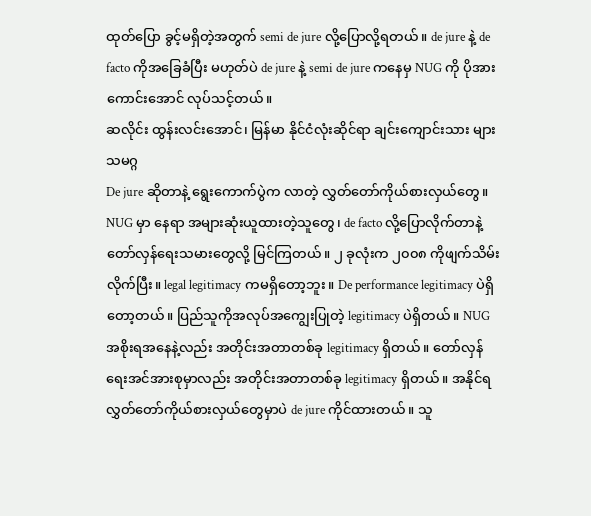ထုတ်ပြော ခွင့်မရှိတဲ့အတွက် semi de jure လို့ပြောလို့ရတယ်။ de jure နဲ့ de facto ကိုအခြေခံပြီး မဟုတ်ပဲ de jure နဲ့ semi de jure ကနေမှ NUG ကို ပိုအားကောင်းအောင် လုပ်သင့်တယ်။
ဆလိုင်း ထွန်းလင်းအောင်၊ မြန်မာ နိုင်ငံလုံးဆိုင်ရာ ချင်းကျောင်းသား များသမဂ္ဂ
De jure ဆိုတာနဲ့ ရွေးကောက်ပွဲက လာတဲ့ လွှတ်တော်ကိုယ်စားလှယ်တွေ။ NUG မှာ နေရာ အများဆုံးယူထားတဲ့သူတွေ၊ de facto လို့ပြောလိုက်တာနဲ့ တော်လှန်ရေးသမားတွေလို့ မြင်ကြတယ်။ ၂ ခုလုံးက ၂၀၀၈ ကိုဖျက်သိမ်းလိုက်ပြီး။ legal legitimacy ကမရှိတော့ဘူး။ De performance legitimacy ပဲရှိတော့တယ်။ ပြည်သူကိုအလုပ်အကျွေးပြုတဲ့ legitimacy ပဲရှိတယ်။ NUG အစိုးရအနေနဲ့လည်း အတိုင်းအတာတစ်ခု legitimacy ရှိတယ်။ တော်လှန်ရေးအင်အားစုမှာလည်း အတိုင်းအတာတစ်ခု legitimacy ရှိတယ်။ အနိုင်ရလွှတ်တော်ကိုယ်စားလှယ်တွေမှာပဲ de jure ကိုင်ထားတယ်။ သူ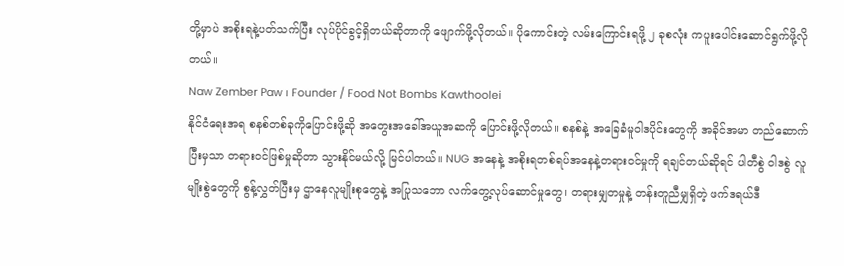တို့မှာပဲ အစိုးရနဲ့ပတ်သက်ပြီး လုပ်ပိုင်ခွင့်ရှိတယ်ဆိုတာကို ဖျောက်ဖို့လိုတယ်။ ပိုကောင်းတဲ့ လမ်းကြောင်းရဖို့ ၂ ခုစလုံး ကပူးပေါင်းဆောင်ရွက်ဖို့လိုတယ်။
Naw Zember Paw ၊ Founder / Food Not Bombs Kawthoolei
နိုင်ငံရေးအရ စနစ်တစ်ခုကိုပြောင်းဖို့ဆို အတွေးအခေါ်အယူအဆကို ပြောင်းဖို့လိုတယ်။ စနစ်နဲ့ အခြေခံမူဝါဒပိုင်းတွေကို အခိုင်အမာ တည်ဆောက်ပြီးမှသာ တရားဝင်ဖြစ်မှုဆိုတာ သွားနိုင်မယ်လို့ မြင်ပါတယ်။ NUG အနေနဲ့ အစိုးရတစ်ရပ်အနေနဲ့တရားဝင်မှုကို ရချင်တယ်ဆိုရင် ပါတီစွဲ ဝါဒစွဲ လူမျိုးစွဲတွေကို စွန့်လွှတ်ပြီးမှ ဌာနေလူမျိုးစုတွေနဲ့ အပြုသဘော လက်တွေ့လုပ်ဆောင်မှုတွေ၊ တရားမျှတမှုနဲ့ တန်းတူညီမျှရှိတဲ့ ဖက်ဒရယ်ဒီ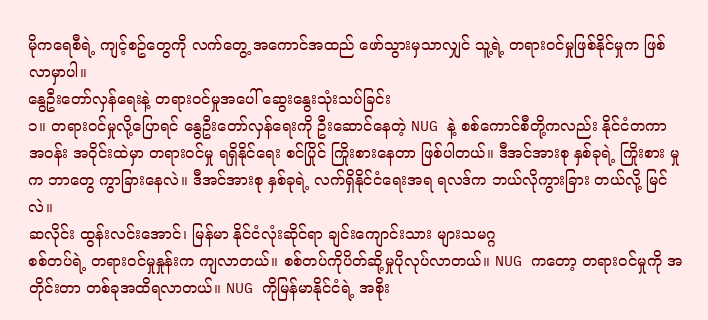မိုကရေစီရဲ့ ကျင့်စဥ်တွေကို လက်တွေ့ အကောင်အထည် ဖော်သွားမှသာလျှင် သူ့ရဲ့ တရားဝင်မှုဖြစ်နိုင်မှုက ဖြစ်လာမှာပါ။
နွေဦးတော်လှန်ရေးနဲ့ တရားဝင်မှုအပေါ် ဆွေးနွေးသုံးသပ်ခြင်း
၁။ တရားဝင်မှုလို့ပြောရင် နွေဦးတော်လှန်ရေးကို ဦးဆောင်နေတဲ့ NUG နဲ့ စစ်ကောင်စီတို့ကလည်း နိုင်ငံတကာ အဝန်း အဝိုင်းထဲမှာ တရားဝင်မှု ရရှိနိုင်ရေး စင်ပြိုင် ကြိုးစားနေတာ ဖြစ်ပါတယ်။ ဒီအင်အားစု နှစ်ခုရဲ့ ကြိုးစား မှုက ဘာတွေ ကွာခြားနေလဲ။ ဒီအင်အားစု နှစ်ခုရဲ့ လက်ရှိနိုင်ငံရေးအရ ရလဒ်က ဘယ်လိုကွားခြား တယ်လို့ မြင်လဲ။
ဆလိုင်း ထွန်းလင်းအောင်၊ မြန်မာ နိုင်ငံလုံးဆိုင်ရာ ချင်းကျောင်းသား များသမဂ္ဂ
စစ်တပ်ရဲ့ တရားဝင်မှုနှုန်းက ကျလာတယ်။ စစ်တပ်ကိုပိတ်ဆို့မှုပိုလုပ်လာတယ်။ NUG ကတော့ တရားဝင်မှုကို အတိုင်းတာ တစ်ခုအထိရလာတယ်။ NUG ကိုမြန်မာနိုင်ငံရဲ့ အစိုး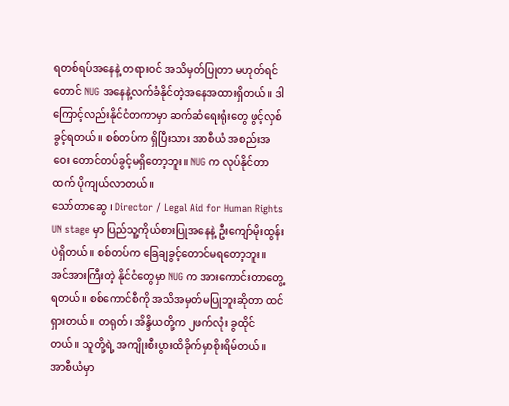ရတစ်ရပ်အနေနဲ့ တရားဝင် အသိမှတ်ပြုတာ မဟုတ်ရင်တောင် NUG အနေနဲ့လက်ခံနိုင်တဲ့အနေအထားရှိတယ်။ ဒါကြောင့်လည်းနိုင်ငံတကာမှာ ဆက်ဆံရေးရုံးတွေ ဖွင့်လှစ်ခွင့်ရတယ်။ စစ်တပ်က ရှိပြီးသား အာစီယံ အစည်းအဝေး တောင်တပ်ခွင့်မရှိတော့ဘူး။ NUG က လုပ်နိုင်တာထက် ပိုကျယ်လာတယ်။
သော်တာဆွေ ၊ Director / Legal Aid for Human Rights
UN stage မှာ ပြည်သူ့ကိုယ်စားပြုအနေနဲ့ ဦးကျော်မိုးထွန်းပဲရှိတယ်။ စစ်တပ်က ခြေချခွင့်တောင်မရတော့ဘူး။ အင်အားကြီးတဲ့ နိုင်ငံတွေမှာ NUG က အားကောင်းတာတွေ့ရတယ်။ စစ်ကောင်စီကို အသိအမှတ်မပြုဘူးဆိုတာ ထင်ရှားတယ်။ တရုတ်၊ အိန္ဒိယတို့က ၂ဖက်လုံး ခွထိုင်တယ်။ သူတို့ရဲ့ အကျိုးစီးပွားထိခိုက်မှာစိုးရိမ်တယ်။ အာစီယံမှာ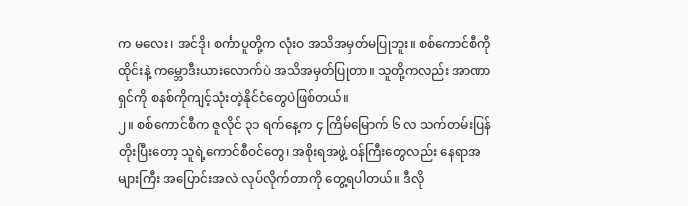က မလေး၊ အင်ဒို၊ စင်္ကာပူတို့က လုံးဝ အသိအမှတ်မပြုဘူး။ စစ်ကောင်စီကို ထိုင်းနဲ့ ကမ္ဘောဒီးယားလောက်ပဲ အသိအမှတ်ပြုတာ။ သူတို့ကလည်း အာဏာရှင်ကို စနစ်ကိုကျင့်သုံးတဲ့နိုင်ငံတွေပဲဖြစ်တယ်။
၂။ စစ်ကောင်စီက ဇူလိုင် ၃၁ ရက်နေ့က ၄ ကြိမ်မြောက် ၆ လ သက်တမ်းပြန်တိုးပြီးတော့ သူရဲ့ကောင်စီဝင်တွေ၊ အစိုးရအဖွဲ့ ဝန်ကြီးတွေလည်း နေရာအများကြီး အပြောင်းအလဲ လုပ်လိုက်တာကို တွေ့ရပါတယ်။ ဒီလို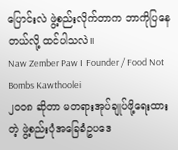ပြောင်းလဲ ဖွဲ့စည်းလိုက်တာက ဘာကိုပြနေတယ်လို့ ထင်ပါသလဲ။
Naw Zember Paw ၊ Founder / Food Not Bombs Kawthoolei
၂၀၀၈ ဆိုတာ မတရားအုပ်ချုပ်ဖို့ရေးထားတဲ့ ဖွဲ့စည်းပုံအခြေခံဥပဒေ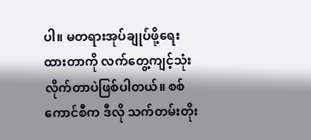ပါ။ မတရားအုပ်ချုပ်ဖို့ရေးထားတာကို လက်တွေ့ကျင့်သုံးလိုက်တာပဲဖြစ်ပါတယ်။ စစ်ကောင်စီက ဒီလို သက်တမ်းတိုး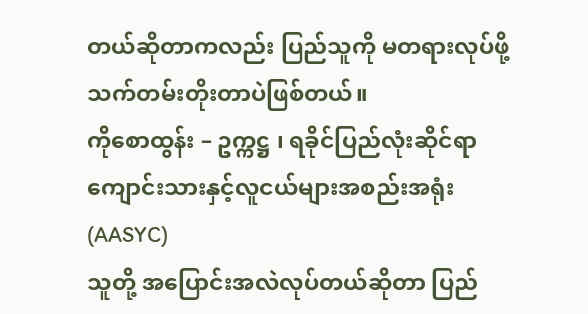တယ်ဆိုတာကလည်း ပြည်သူကို မတရားလုပ်ဖို့ သက်တမ်းတိုးတာပဲဖြစ်တယ်။
ကိုစောထွန်း – ဥက္ကဋ္ဌ ၊ ရခိုင်ပြည်လုံးဆိုင်ရာကျောင်းသားနှင့်လူငယ်များအစည်းအရုံး (AASYC)
သူတို့ အပြောင်းအလဲလုပ်တယ်ဆိုတာ ပြည်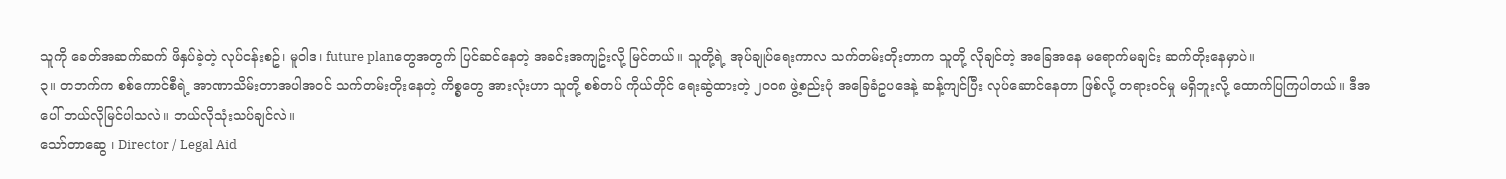သူကို ခေတ်အဆက်ဆက် ဖိနှပ်ခဲ့တဲ့ လုပ်ငန်းစဥ်၊ မူဝါဒ၊ future planတွေအတွက် ပြင်ဆင်နေတဲ့ အခင်းအကျဥ်းလို့ မြင်တယ်။ သူတို့ရဲ့ အုပ်ချုပ်ရေးကာလ သက်တမ်းတိုးတာက သူတို့ လိုချင်တဲ့ အခြေအနေ မရောက်မချင်း ဆက်တိုးနေမှာပဲ။
၃။ တဘက်က စစ်ကောင်စီရဲ့ အာဏာသိမ်းတာအပါအဝင် သက်တမ်းတိုးနေတဲ့ ကိစ္စတွေ အားလုံးဟာ သူတို့ စစ်တပ် ကိုယ်တိုင် ရေးဆွဲထားတဲ့ ၂၀၀၈ ဖွဲ့စည်းပုံ အခြေခံဥပဒေနဲ့ ဆန့်ကျင်ပြီး လုပ်ဆောင်နေတာ ဖြစ်လို့ တရားဝင်မှု မရှိဘူးလို့ ထောက်ပြကြပါတယ်။ ဒီအပေါ် ဘယ်လိုမြင်ပါသလဲ။ ဘယ်လိုသုံးသပ်ချင်လဲ။
သော်တာဆွေ ၊ Director / Legal Aid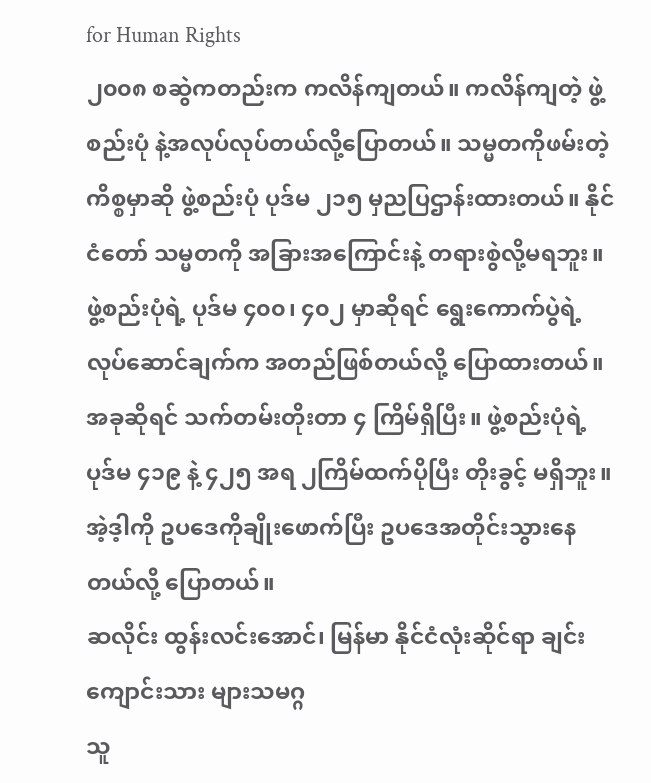for Human Rights
၂၀၀၈ စဆွဲကတည်းက ကလိန်ကျတယ်။ ကလိန်ကျတဲ့ ဖွဲ့စည်းပုံ နဲ့အလုပ်လုပ်တယ်လို့ပြောတယ်။ သမ္မတကိုဖမ်းတဲ့ ကိစ္စမှာဆို ဖွဲ့စည်းပုံ ပုဒ်မ ၂၁၅ မှညပြဌာန်းထားတယ်။ နိုင်ငံတော် သမ္မတကို အခြားအကြောင်းနဲ့ တရားစွဲလို့မရဘူး။ ဖွဲ့စည်းပုံရဲ့ ပုဒ်မ ၄၀၀၊ ၄၀၂ မှာဆိုရင် ရွေးကောက်ပွဲရဲ့ လုပ်ဆောင်ချက်က အတည်ဖြစ်တယ်လို့ ပြောထားတယ်။ အခုဆိုရင် သက်တမ်းတိုးတာ ၄ ကြိမ်ရှိပြီး။ ဖွဲ့စည်းပုံရဲ့ ပုဒ်မ ၄၁၉ နဲ့ ၄၂၅ အရ ၂ကြိမ်ထက်ပိုပြီး တိုးခွင့် မရှိဘူး။ အဲ့ဒ့ါကို ဥပဒေကိုချိုးဖောက်ပြီး ဥပဒေအတိုင်းသွားနေတယ်လို့ ပြောတယ်။
ဆလိုင်း ထွန်းလင်းအောင်၊ မြန်မာ နိုင်ငံလုံးဆိုင်ရာ ချင်းကျောင်းသား များသမဂ္ဂ
သူ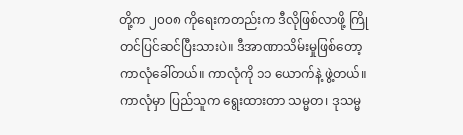တို့က ၂၀၀၈ ကိုရေးကတည်းက ဒီလိုဖြစ်လာဖို့ ကြိုတင်ပြင်ဆင်ပြီးသားပဲ။ ဒီအာဏာသိမ်းမှုဖြစ်တော့ ကာလုံခေါ်တယ်။ ကာလုံကို ၁၁ ယောက်နဲ့ ဖွဲ့တယ်။ ကာလုံမှာ ပြည်သူက ရွေးထားတာ သမ္မတ၊ ဒုသမ္မ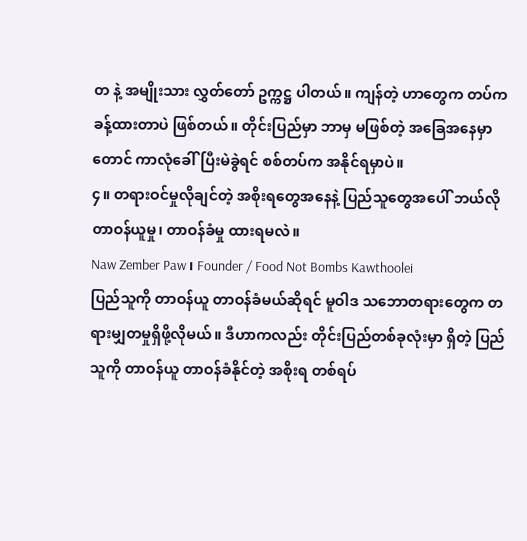တ နဲ့ အမျိုးသား လွှတ်တော် ဥက္ကဋ္ဌ ပါတယ်။ ကျန်တဲ့ ဟာတွေက တပ်က ခန့်ထားတာပဲ ဖြစ်တယ်။ တိုင်းပြည်မှာ ဘာမှ မဖြစ်တဲ့ အခြေအနေမှာတောင် ကာလုံခေါ်ပြီးမဲခွဲရင် စစ်တပ်က အနိုင်ရမှာပဲ။
၄။ တရားဝင်မှုလိုချင်တဲ့ အစိုးရတွေအနေနဲ့ ပြည်သူတွေအပေါ် ဘယ်လို တာဝန်ယူမှု၊ တာဝန်ခံမှု ထားရမလဲ။
Naw Zember Paw ၊ Founder / Food Not Bombs Kawthoolei
ပြည်သူကို တာဝန်ယူ တာဝန်ခံမယ်ဆိုရင် မူဝါဒ သဘောတရားတွေက တရားမျှတမှုရှိဖို့လိုမယ်။ ဒီဟာကလည်း တိုင်းပြည်တစ်ခုလုံးမှာ ရှိတဲ့ ပြည်သူကို တာဝန်ယူ တာဝန်ခံနိုင်တဲ့ အစိုးရ တစ်ရပ်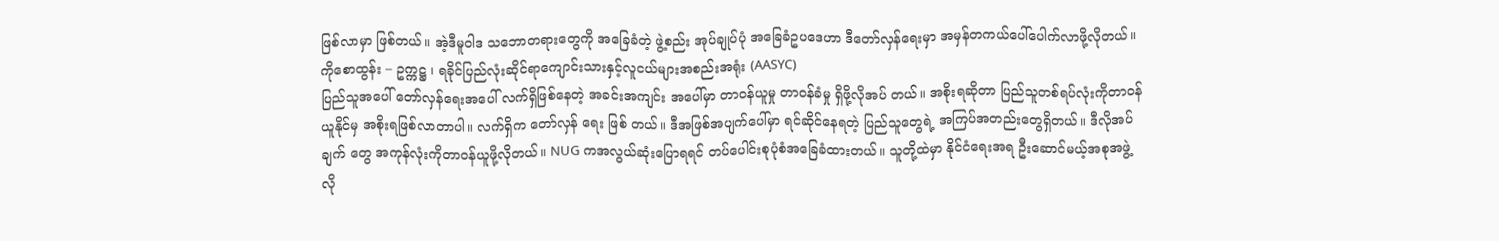ဖြစ်လာမှာ ဖြစ်တယ်။ အဲ့ဒီမူဝါဒ သဘောတရားတွေကို အခြေခံတဲ့ ဖွဲ့စည်း အုပ်ချုပ်ပုံ အခြေခံဥပဒေဟာ ဒီတော်လှန်ရေးမှာ အမှန်တကယ်ပေါ်ပေါက်လာဖို့လိုတယ်။
ကိုစောထွန်း – ဥက္ကဋ္ဌ ၊ ရခိုင်ပြည်လုံးဆိုင်ရာကျောင်းသားနှင့်လူငယ်များအစည်းအရုံး (AASYC)
ပြည်သူအပေါ် တော်လှန်ရေးအပေါ် လက်ရှိဖြစ်နေတဲ့ အခင်းအကျင်း အပေါ်မှာ တာဝန်ယူမှု တာဝန်ခံမှု ရှိဖို့လိုအပ် တယ်။ အစိုးရဆိုတာ ပြည်သူတစ်ရပ်လုံးကိုတာဝန်ယူနိုင်မှ အစိုးရဖြစ်လာတာပါ။ လက်ရှိက တော်လှန် ရေး ဖြစ် တယ်။ ဒီအဖြစ်အပျက်ပေါ်မှာ ရင်ဆိုင်နေရတဲ့ ပြည်သူတွေရဲ့ အကြပ်အတည်းတွေရှိတယ်။ ဒီလိုအပ်ချက် တွေ အကုန်လုံးကိုတာဝန်ယူဖို့လိုတယ်။ NUG ကအလွယ်ဆုံးပြောရရင် တပ်ပေါင်းစုပုံစံအခြေခံထားတယ်။ သူတို့ထဲမှာ နိုင်ငံရေးအရ ဦးဆောင်မယ့်အစုအဖွဲ့ လို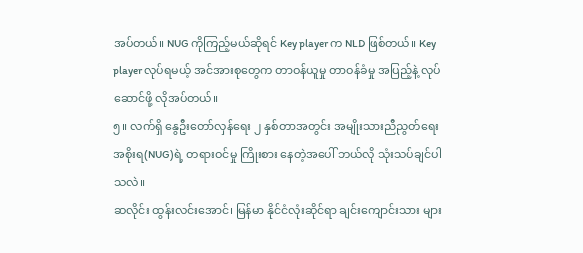အပ်တယ်။ NUG ကိုကြည့်မယ်ဆိုရင် Key player က NLD ဖြစ်တယ်။ Key player လုပ်ရမယ့် အင်အားစုတွေက တာဝန်ယူမှု တာဝန်ခံမှု အပြည့်နဲ့ လုပ်ဆောင်ဖို့ လိုအပ်တယ်။
၅။ လက်ရှိ နွေဦးတော်လှန်ရေး ၂ နှစ်တာအတွင်း အမျိုးသားညီညွတ်ရေးအစိုးရ(NUG)ရဲ့ တရားဝင်မှု ကြိုးစား နေတဲ့အပေါ် ဘယ်လို သုံးသပ်ချင်ပါသလဲ။
ဆလိုင်း ထွန်းလင်းအောင်၊ မြန်မာ နိုင်ငံလုံးဆိုင်ရာ ချင်းကျောင်းသား များ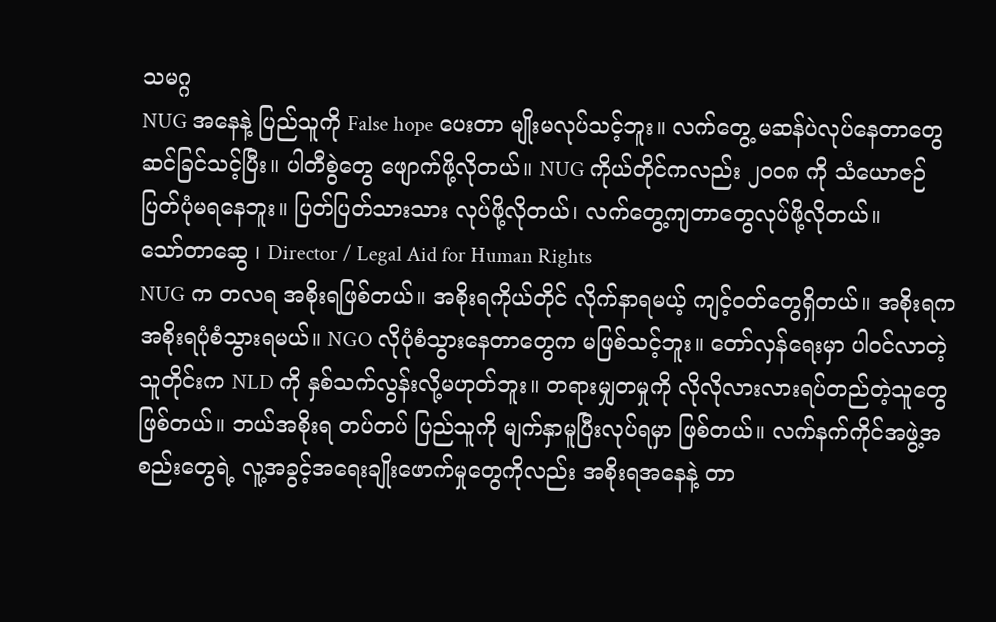သမဂ္ဂ
NUG အနေနဲ့ ပြည်သူကို False hope ပေးတာ မျိုးမလုပ်သင့်ဘူး။ လက်တွေ့ မဆန်ပဲလုပ်နေတာတွေ ဆင်ခြင်သင့်ပြီး။ ပါတီစွဲတွေ ဖျောက်ဖို့လိုတယ်။ NUG ကိုယ်တိုင်ကလည်း ၂၀၀၈ ကို သံယောဇဉ် ပြတ်ပုံမရနေဘူး။ ပြတ်ပြတ်သားသား လုပ်ဖို့လိုတယ်၊ လက်တွေ့ကျတာတွေလုပ်ဖို့လိုတယ်။
သော်တာဆွေ ၊ Director / Legal Aid for Human Rights
NUG က တလရ အစိုးရဖြစ်တယ်။ အစိုးရကိုယ်တိုင် လိုက်နာရမယ့် ကျင့်ဝတ်တွေရှိတယ်။ အစိုးရက အစိုးရပုံစံသွားရမယ်။ NGO လိုပုံစံသွားနေတာတွေက မဖြစ်သင့်ဘူး။ တော်လှန်ရေးမှာ ပါဝင်လာတဲ့သူတိုင်းက NLD ကို နှစ်သက်လွန်းလို့မဟုတ်ဘူး။ တရားမျှတမှုကို လိုလိုလားလားရပ်တည်တဲ့သူတွေဖြစ်တယ်။ ဘယ်အစိုးရ တပ်တပ် ပြည်သူကို မျက်နှာမူပြီးလုပ်ရမှာ ဖြစ်တယ်။ လက်နက်ကိုင်အဖွဲ့အစည်းတွေရဲ့ လူ့အခွင့်အရေးချိုးဖောက်မှုတွေကိုလည်း အစိုးရအနေနဲ့ တာ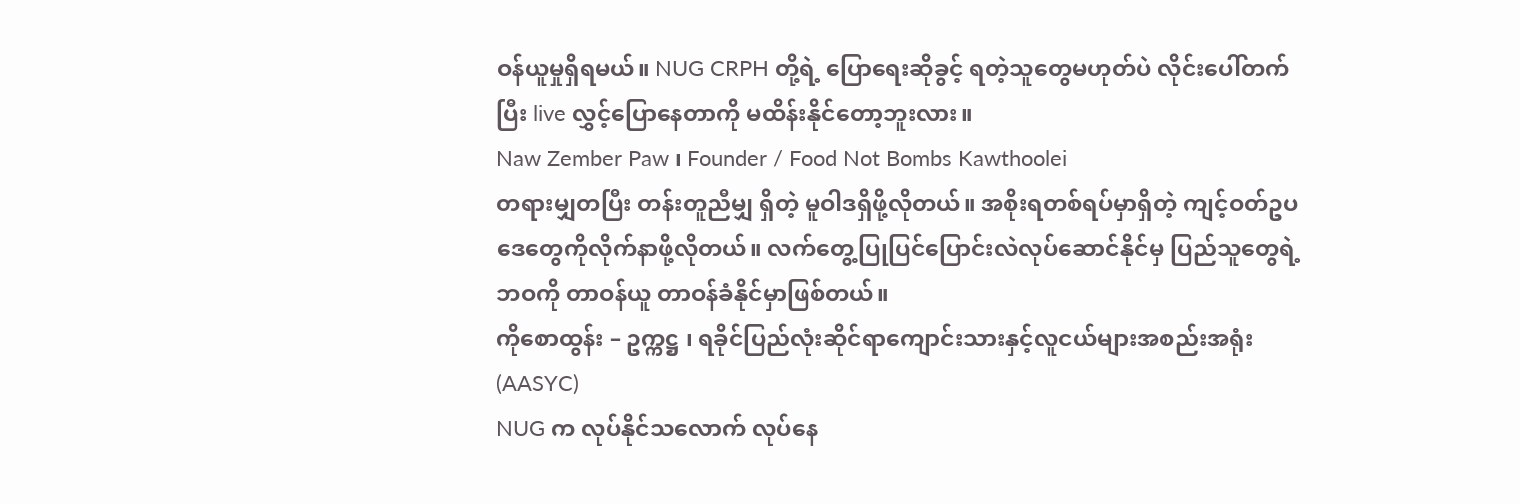ဝန်ယူမှုရှိရမယ်။ NUG CRPH တို့ရဲ့ ပြောရေးဆိုခွင့် ရတဲ့သူတွေမဟုတ်ပဲ လိုင်းပေါ်တက်ပြီး live လွှင့်ပြောနေတာကို မထိန်းနိုင်တော့ဘူးလား။
Naw Zember Paw ၊ Founder / Food Not Bombs Kawthoolei
တရားမျှတပြီး တန်းတူညီမျှ ရှိတဲ့ မူဝါဒရှိဖို့လိုတယ်။ အစိုးရတစ်ရပ်မှာရှိတဲ့ ကျင့်ဝတ်ဥပဒေတွေကိုလိုက်နာဖို့လိုတယ်။ လက်တွေ့ပြုပြင်ပြောင်းလဲလုပ်ဆောင်နိုင်မှ ပြည်သူတွေရဲ့ ဘဝကို တာဝန်ယူ တာဝန်ခံနိုင်မှာဖြစ်တယ်။
ကိုစောထွန်း – ဥက္ကဋ္ဌ ၊ ရခိုင်ပြည်လုံးဆိုင်ရာကျောင်းသားနှင့်လူငယ်များအစည်းအရုံး (AASYC)
NUG က လုပ်နိုင်သလောက် လုပ်နေ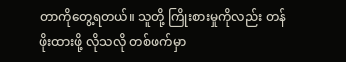တာကိုတွေ့ရတယ်။ သူတို့ ကြိုးစားမှုကိုလည်း တန်ဖိုးထားဖို့ လိုသလို တစ်ဖက်မှာ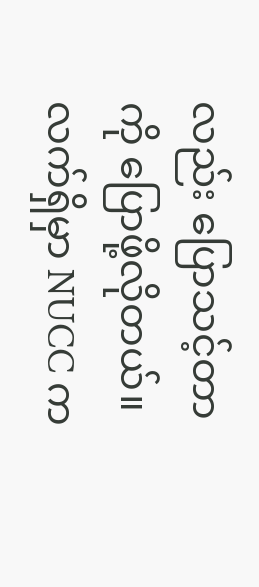လည်း ပြောသင့်တာကို ပြောဖို့လိုတယ်။ လက်ရှိမှာ NUCC က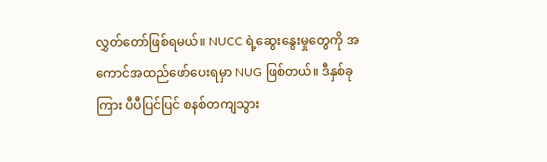လွှတ်တော်ဖြစ်ရမယ်။ NUCC ရဲ့ဆွေးနွေးမှုတွေကို အကောင်အထည်ဖော်ပေးရမှာ NUG ဖြစ်တယ်။ ဒီနှစ်ခုကြား ပီပီပြင်ပြင် စနစ်တကျသွား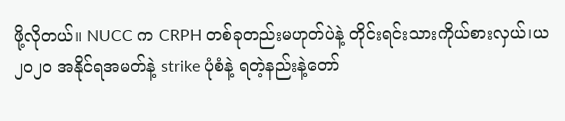ဖို့လိုတယ်။ NUCC က CRPH တစ်ခုတည်းမဟုတ်ပဲနဲ့ တိုင်းရင်းသားကိုယ်စားလှယ်၊ယ၂၀၂၀ အနိုင်ရအမတ်နဲ့ strike ပုံစံနဲ့ ရတဲ့နည်းနဲ့တော်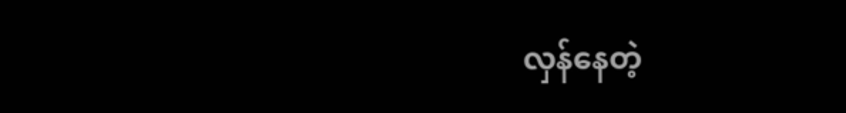လှန်နေတဲ့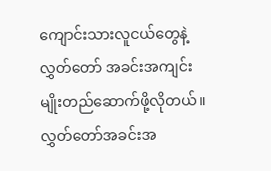ကျောင်းသားလူငယ်တွေနဲ့ လွှတ်တော် အခင်းအကျင်း မျိုးတည်ဆောက်ဖို့လိုတယ်။ လွှတ်တော်အခင်းအ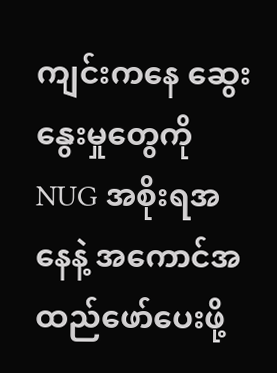ကျင်းကနေ ဆွေးနွေးမှုတွေကို NUG အစိုးရအနေနဲ့ အကောင်အထည်ဖော်ပေးဖို့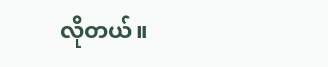လိုတယ်။